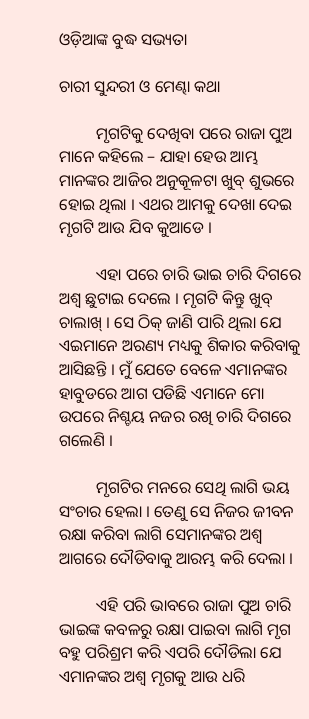ଓଡ଼ିଆଙ୍କ ବୁଦ୍ଧ ସଭ୍ୟତା

ଚାରୀ ସୁନ୍ଦରୀ ଓ ମେଣ୍ଢା କଥା

         ମୃଗଟିକୁ ଦେଖିବା ପରେ ରାଜା ପୁଅ ମାନେ କହିଲେ – ଯାହା ହେଉ ଆମ୍ଭ ମାନଙ୍କର ଆଜିର ଅନୁକୂଳଟା ଖୁବ୍ ଶୁଭରେ ହୋଇ ଥିଲା । ଏଥର ଆମକୁ ଦେଖା ଦେଇ ମୃଗଟି ଆଉ ଯିବ କୁଆଡେ ।

         ଏହା ପରେ ଚାରି ଭାଇ ଚାରି ଦିଗରେ ଅଶ୍ୱ ଛୁଟାଇ ଦେଲେ । ମୃଗଟି କିନ୍ତୁ ଖୁବ୍ ଚାଲାଖ୍ । ସେ ଠିକ୍ ଜାଣି ପାରି ଥିଲା ଯେ ଏଇମାନେ ଅରଣ୍ୟ ମଧ୍ୟକୁ ଶିକାର କରିବାକୁ ଆସିଛନ୍ତି । ମୁଁ ଯେତେ ବେଳେ ଏମାନଙ୍କର ହାବୁଡରେ ଆଗ ପଡିଛି ଏମାନେ ମୋ ଉପରେ ନିଶ୍ଚୟ ନଜର ରଖି ଚାରି ଦିଗରେ ଗଲେଣି ।

         ମୃଗଟିର ମନରେ ସେଥି ଲାଗି ଭୟ ସଂଚାର ହେଲା । ତେଣୁ ସେ ନିଜର ଜୀବନ ରକ୍ଷା କରିବା ଲାଗି ସେମାନଙ୍କର ଅଶ୍ୱ ଆଗରେ ଦୌଡିବାକୁ ଆରମ୍ଭ କରି ଦେଲା ।

         ଏହି ପରି ଭାବରେ ରାଜା ପୁଅ ଚାରି ଭାଇଙ୍କ କବଳରୁ ରକ୍ଷା ପାଇବା ଲାଗି ମୃଗ ବହୁ ପରିଶ୍ରମ କରି ଏପରି ଦୌଡିଲା ଯେ ଏମାନଙ୍କର ଅଶ୍ୱ ମୃଗକୁ ଆଉ ଧରି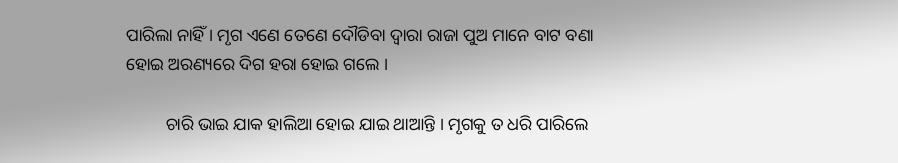ପାରିଲା ନାହିଁ । ମୃଗ ଏଣେ ତେଣେ ଦୌଡିବା ଦ୍ୱାରା ରାଜା ପୁଅ ମାନେ ବାଟ ବଣା ହୋଇ ଅରଣ୍ୟରେ ଦିଗ ହରା ହୋଇ ଗଲେ ।

         ଚାରି ଭାଇ ଯାକ ହାଲିଆ ହୋଇ ଯାଇ ଥାଆନ୍ତି । ମୃଗକୁ ତ ଧରି ପାରିଲେ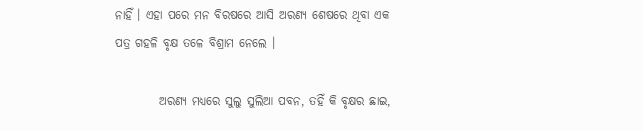ନାହିଁ । ଏହା ପରେ ମନ ବିରଷରେ ଆସି ଅରଣ୍ୟ ଶେଷରେ ଥିବା ଏକ ପତ୍ର ଗହଳି ବୃକ୍ଷ ତଳେ ବିଶ୍ରାମ ନେଲେ ।

         ଅରଣ୍ୟ ମଧ୍ୟରେ ସୁଲୁ ସୁଲିଆ ପବନ, ତହିଁ କି ବୃକ୍ଷର ଛାଇ,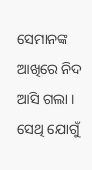ସେମାନଙ୍କ ଆଖିରେ ନିଦ ଆସି ଗଲା । ସେଥି ଯୋଗୁଁ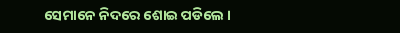ସେମାନେ ନିଦରେ ଶୋଇ ପଡିଲେ ।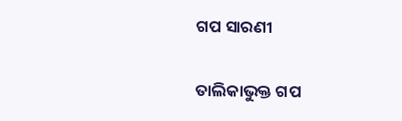ଗପ ସାରଣୀ

ତାଲିକାଭୁକ୍ତ ଗପ